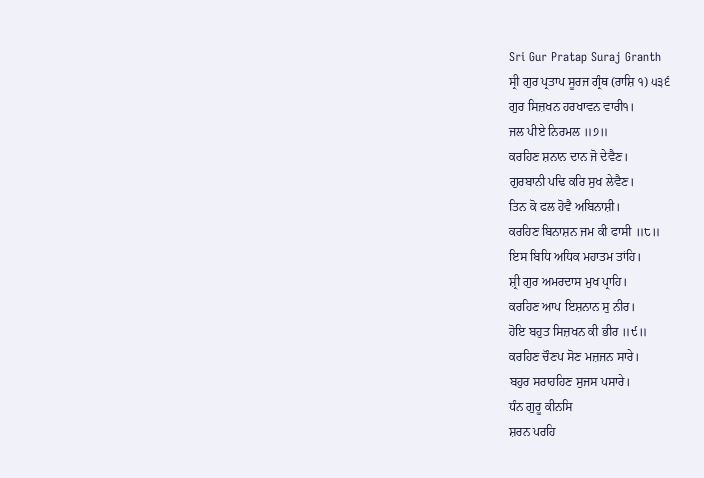Sri Gur Pratap Suraj Granth
ਸ੍ਰੀ ਗੁਰ ਪ੍ਰਤਾਪ ਸੂਰਜ ਗ੍ਰੰਥ (ਰਾਸ਼ਿ ੧) ੫੩੬
ਗੁਰ ਸਿਜ਼ਖਨ ਹਰਖਾਵਨ ਵਾਰੀ੧।
ਜਲ ਪੀਏ ਨਿਰਮਲ ॥੭॥
ਕਰਹਿਣ ਸ਼ਨਾਨ ਦਾਨ ਜੋ ਦੇਵੈਣ।
ਗੁਰਬਾਨੀ ਪਢਿ ਕਰਿ ਸੁਖ ਲੇਵੈਣ।
ਤਿਨ ਕੋ ਫਲ ਹੋਵੈ ਅਬਿਨਾਸ਼ੀ।
ਕਰਹਿਣ ਬਿਨਾਸ਼ਨ ਜਮ ਕੀ ਫਾਸੀ ॥੮॥
ਇਸ ਬਿਧਿ ਅਧਿਕ ਮਹਾਤਮ ਤਾਂਹਿ।
ਸ਼੍ਰੀ ਗੁਰ ਅਮਰਦਾਸ ਮੁਖ ਪ੍ਰਾਹਿ।
ਕਰਹਿਣ ਆਪ ਇਸ਼ਨਾਨ ਸੁ ਨੀਰ।
ਹੋਇ ਬਹੁਤ ਸਿਜ਼ਖਨ ਕੀ ਭੀਰ ॥੯॥
ਕਰਹਿਣ ਚੌਣਪ ਸੋਣ ਮਜ਼ਜਨ ਸਾਰੇ।
ਬਹੁਰ ਸਰਾਹਹਿਣ ਸੁਜਸ ਪਸਾਰੇ।
ਧੰਨ ਗੁਰੂ ਕੀਨਸਿ
ਸ਼ਰਨ ਪਰਹਿ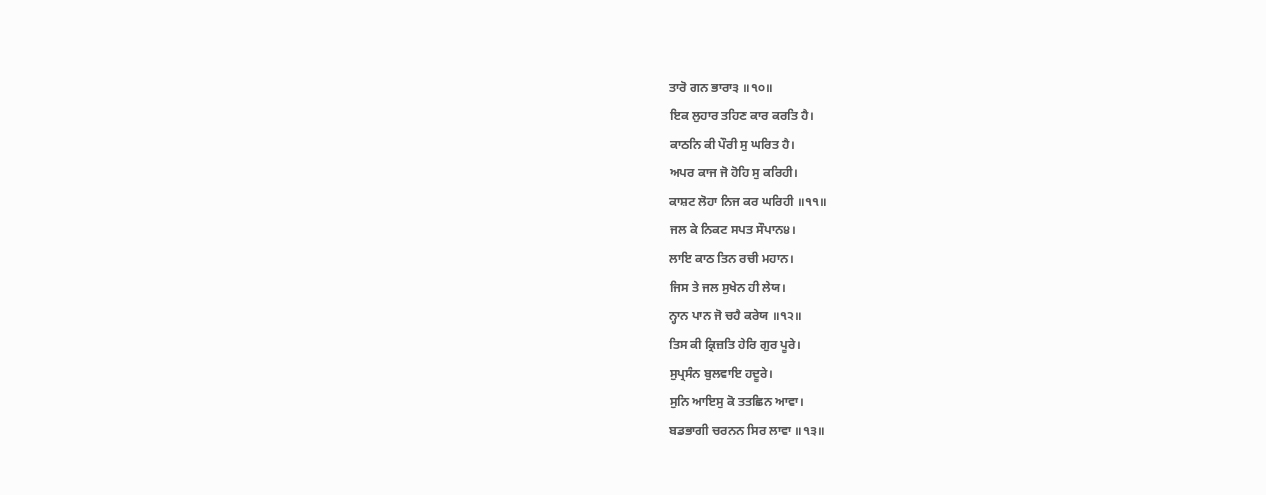ਤਾਰੋ ਗਨ ਭਾਰਾ੩ ॥੧੦॥
ਇਕ ਲੁਹਾਰ ਤਹਿਣ ਕਾਰ ਕਰਤਿ ਹੈ।
ਕਾਠਨਿ ਕੀ ਪੌਰੀ ਸੁ ਘਰਿਤ ਹੈ।
ਅਪਰ ਕਾਜ ਜੋ ਹੋਹਿ ਸੁ ਕਰਿਹੀ।
ਕਾਸ਼ਟ ਲੋਹਾ ਨਿਜ ਕਰ ਘਰਿਹੀ ॥੧੧॥
ਜਲ ਕੇ ਨਿਕਟ ਸਪਤ ਸੌਪਾਨ੪।
ਲਾਇ ਕਾਠ ਤਿਨ ਰਚੀ ਮਹਾਨ।
ਜਿਸ ਤੇ ਜਲ ਸੁਖੇਨ ਹੀ ਲੇਯ।
ਨ੍ਹਾਨ ਪਾਨ ਜੋ ਚਹੈ ਕਰੇਯ ॥੧੨॥
ਤਿਸ ਕੀ ਕ੍ਰਿਜ਼ਤਿ ਹੇਰਿ ਗੁਰ ਪੂਰੇ।
ਸੁਪ੍ਰਸੰਨ ਬੁਲਵਾਇ ਹਦੂਰੇ।
ਸੁਨਿ ਆਇਸੁ ਕੋ ਤਤਛਿਨ ਆਵਾ।
ਬਡਭਾਗੀ ਚਰਨਨ ਸਿਰ ਲਾਵਾ ॥੧੩॥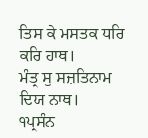ਤਿਸ ਕੇ ਮਸਤਕ ਧਰਿ ਕਰਿ ਹਾਥ।
ਮੰਤ੍ਰ ਸੁ ਸਜ਼ਤਿਨਾਮ ਦਿਯ ਨਾਥ।
੧ਪ੍ਰਸੰਨ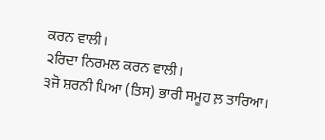ਕਰਨ ਵਾਲੀ।
੨ਰਿਦਾ ਨਿਰਮਲ ਕਰਨ ਵਾਲੀ।
੩ਜੋ ਸ਼ਰਨੀ ਪਿਆ (ਤਿਸ) ਭਾਰੀ ਸਮੂਹ ਲ਼ ਤਾਰਿਆ।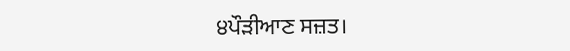੪ਪੌੜੀਆਣ ਸਜ਼ਤ।